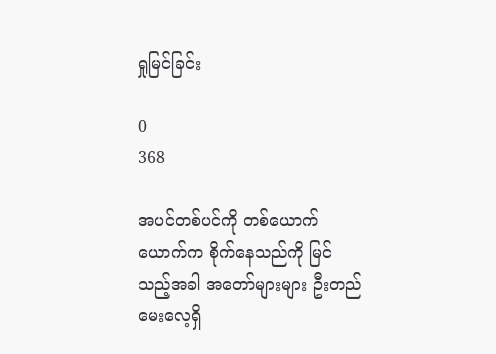ရှုမြင်ခြင်း

0
368

အပင်တစ်ပင်ကို တစ်ယောက်ယောက်က စိုက်နေသည်ကို မြင်သည့်အခါ အတော်များများ ဦးတည်မေးလေ့ရှိ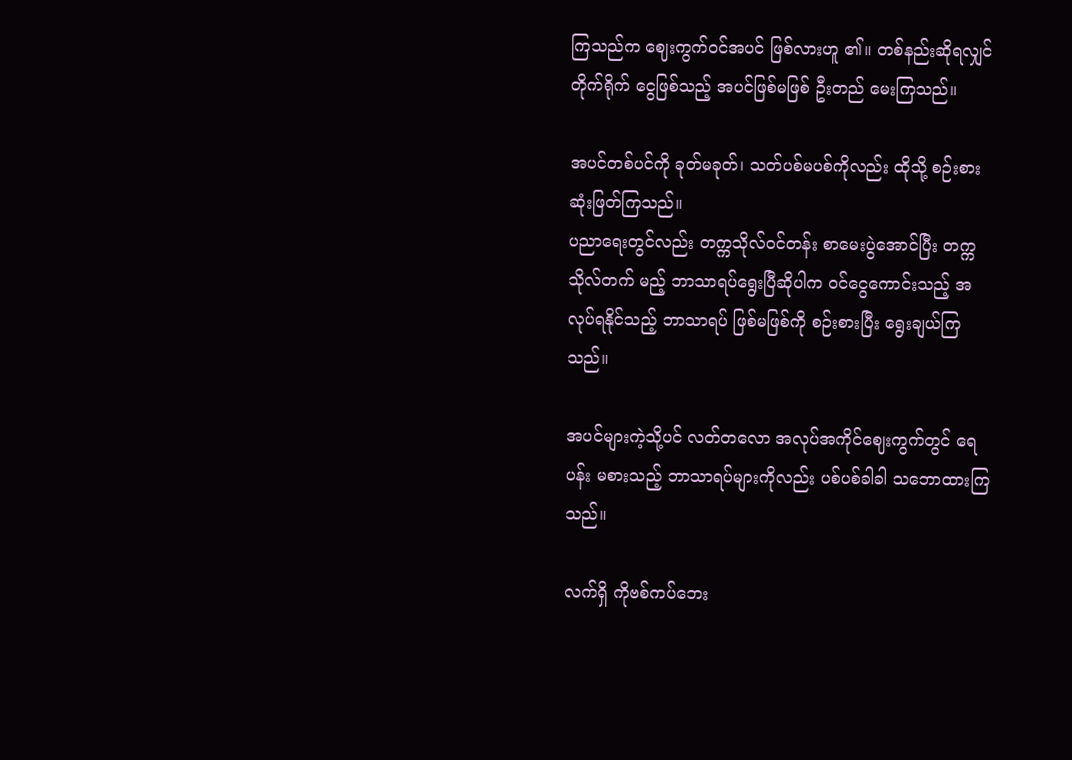ကြသည်က ဈေးကွက်ဝင်အပင် ဖြစ်လားဟူ ၏။ တစ်နည်းဆိုရလျှင် တိုက်ရိုက် ငွေဖြစ်သည့် အပင်ဖြစ်မဖြစ် ဦးတည် မေးကြသည်။

အပင်တစ်ပင်ကို ခုတ်မခုတ်၊ သတ်ပစ်မပစ်ကိုလည်း ထိုသို့ စဉ်းစား ဆုံးဖြတ်ကြသည်။
ပညာရေးတွင်လည်း တက္ကသိုလ်ဝင်တန်း စာမေးပွဲအောင်ပြီး တက္ကသိုလ်တက် မည့် ဘာသာရပ်ရွေးပြီဆိုပါက ဝင်ငွေကောင်းသည့် အလုပ်ရနိုင်သည့် ဘာသာရပ် ဖြစ်မဖြစ်ကို စဉ်းစားပြီး ရွေးချယ်ကြသည်။

အပင်များကဲ့သို့ပင် လတ်တလော အလုပ်အကိုင်ဈေးကွက်တွင် ရေပန်း မစားသည့် ဘာသာရပ်များကိုလည်း ပစ်ပစ်ခါခါ သဘောထားကြသည်။

လက်ရှိ ကိုဗစ်ကပ်ဘေး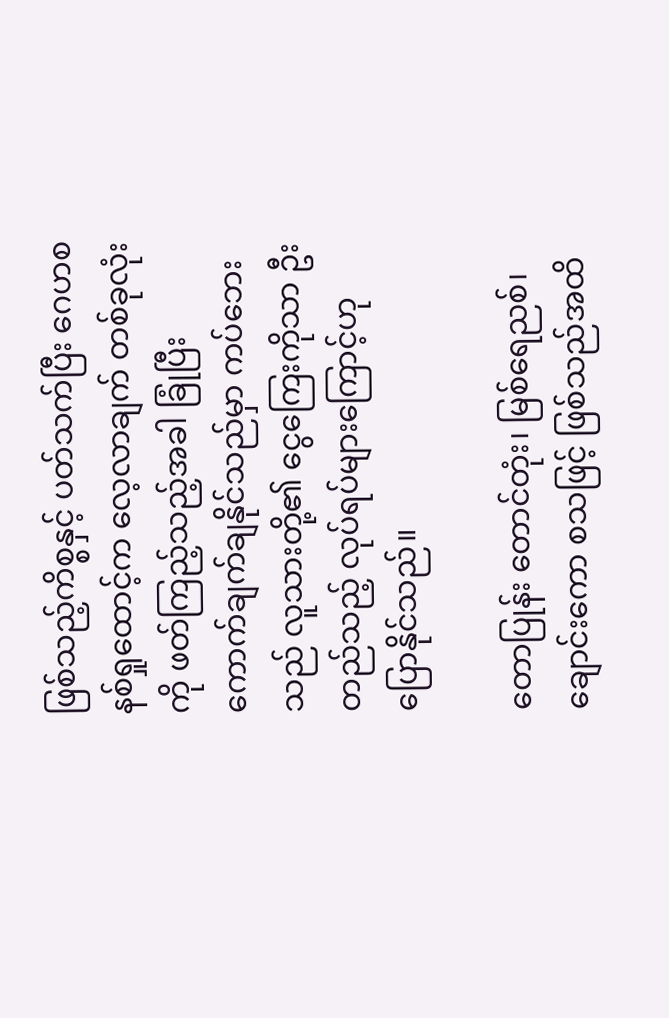ဖြစ်သည့်ကိစ္စနှင့် ပတ်သက်ပြီး ဂေဟစနစ်ရှုထောင့်က လေ့လာချက် တစ်ခုလုံးကို ဖတ်ကြည့်သည့်အခါ ခြုံပြီး ကောက်ချက်ချနိုင်သည်မှာ ကပ်ဘေး သည် လူသားတို့၏ ငွေကြေးကိုသာ ဦးတည်သည့် လုပ်ရပ်များကြောင့်ဟု ပြောနိုင်သည်။

တောပြုန်း တောင်တုံး၊ မြစ်ရေညစ်၊ ချောင်းကော စသဖြင့် ဖြစ်သည်အထိ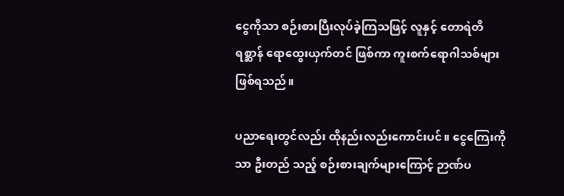ငွေကိုသာ စဉ်းစားပြီးလုပ်ခဲ့ကြသဖြင့် လူနှင့် တောရဲတိရစ္ဆာန် ရောထွေးယှက်တင် ဖြစ်ကာ ကူးစက်ရောဂါသစ်များ ဖြစ်ရသည်။

ပညာရေးတွင်လည်း ထိုနည်းလည်းကောင်းပင်။ ငွေကြေးကိုသာ ဦးတည် သည့် စဉ်းစားချက်များကြောင့် ဉာဏ်ပ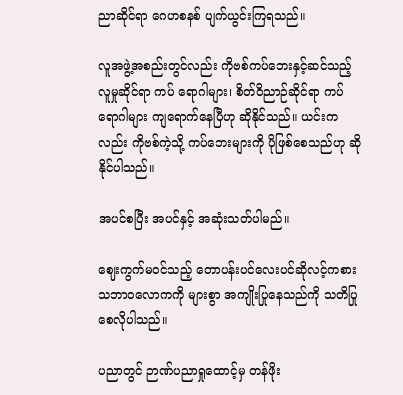ညာဆိုင်ရာ ဂေဟစနစ် ပျက်ယွင်းကြရသည်။

လူအဖွဲ့အစည်းတွင်လည်း ကိုဗစ်ကပ်ဘေးနှင့်ဆင်သည့် လူမှုဆိုင်ရာ ကပ် ရောဂါများ၊ စိတ်ဝိညာဉ်ဆိုင်ရာ ကပ်ရောဂါများ ကျရောက်နေပြီဟု ဆိုနိုင်သည်။ ယင်းကလည်း ကိုဗစ်ကဲ့သို့ ကပ်ဘေးများကို ပိုဖြစ်စေသည်ဟု ဆိုနိုင်ပါသည်။

အပင်စပြီး အပင်နှင့် အဆုံးသတ်ပါမည်။

ဈေးကွက်မဝင်သည့် တောပန်းပင်လေးပင်ဆိုလင့်ကစား သဘာဝလောကကို များစွာ အကျိုးပြုနေသည်ကို သတိပြုစေလိုပါသည်။

ပညာတွင် ဉာဏ်ပညာရှုထောင့်မှ တန်ဖိုး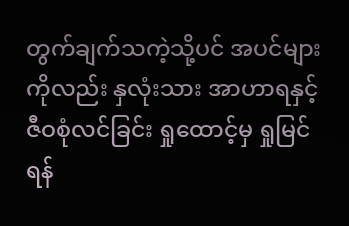တွက်ချက်သကဲ့သို့ပင် အပင်များ ကိုလည်း နှလုံးသား အာဟာရနှင့် ဇီဝစုံလင်ခြင်း ရှုထောင့်မှ ရှုမြင်ရန်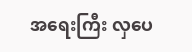အရေးကြီး လှပေ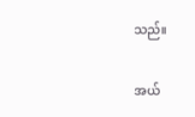သည်။

အယ်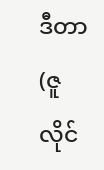ဒီတာ(ဇူလိုင်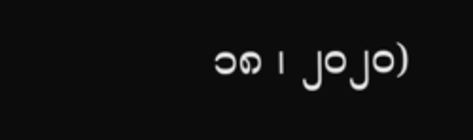၁၈ ၊ ၂၀၂၀)